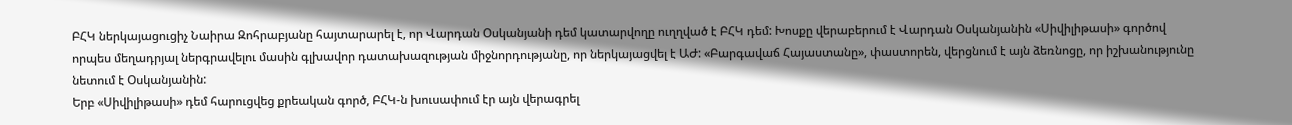ԲՀԿ ներկայացուցիչ Նաիրա Զոհրաբյանը հայտարարել է, որ Վարդան Օսկանյանի դեմ կատարվողը ուղղված է ԲՀԿ դեմ: Խոսքը վերաբերում է Վարդան Օսկանյանին «Սիվիլիթասի» գործով որպես մեղադրյալ ներգրավելու մասին գլխավոր դատախազության միջնորդությանը, որ ներկայացվել է ԱԺ: «Բարգավաճ Հայաստանը», փաստորեն, վերցնում է այն ձեռնոցը, որ իշխանությունը նետում է Օսկանյանին:
Երբ «Սիվիլիթասի» դեմ հարուցվեց քրեական գործ, ԲՀԿ-ն խուսափում էր այն վերագրել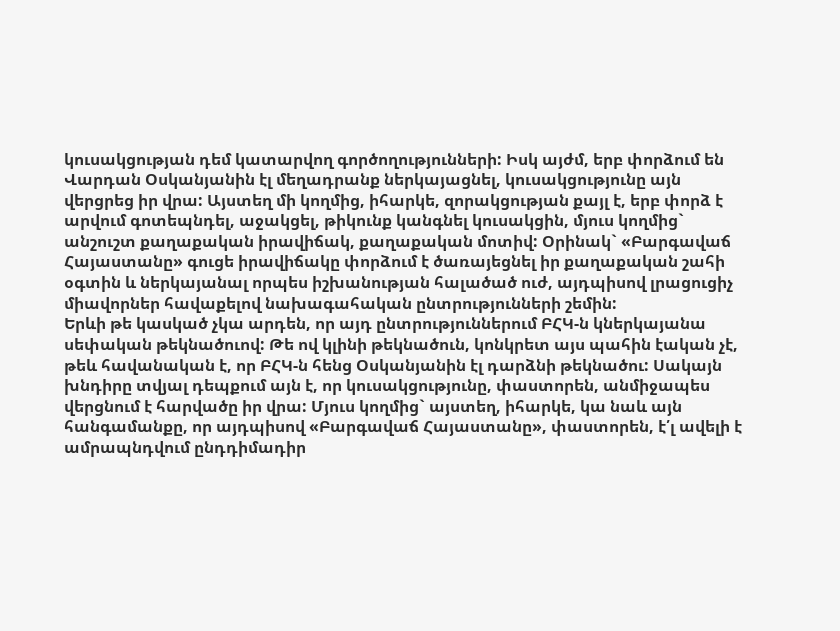կուսակցության դեմ կատարվող գործողությունների: Իսկ այժմ, երբ փորձում են Վարդան Օսկանյանին էլ մեղադրանք ներկայացնել, կուսակցությունը այն վերցրեց իր վրա: Այստեղ մի կողմից, իհարկե, զորակցության քայլ է, երբ փորձ է արվում գոտեպնդել, աջակցել, թիկունք կանգնել կուսակցին, մյուս կողմից` անշուշտ քաղաքական իրավիճակ, քաղաքական մոտիվ: Օրինակ` «Բարգավաճ Հայաստանը» գուցե իրավիճակը փորձում է ծառայեցնել իր քաղաքական շահի օգտին և ներկայանալ որպես իշխանության հալածած ուժ, այդպիսով լրացուցիչ միավորներ հավաքելով նախագահական ընտրությունների շեմին:
Երևի թե կասկած չկա արդեն, որ այդ ընտրություններում ԲՀԿ-ն կներկայանա սեփական թեկնածուով: Թե ով կլինի թեկնածուն, կոնկրետ այս պահին էական չէ, թեև հավանական է, որ ԲՀԿ-ն հենց Օսկանյանին էլ դարձնի թեկնածու: Սակայն խնդիրը տվյալ դեպքում այն է, որ կուսակցությունը, փաստորեն, անմիջապես վերցնում է հարվածը իր վրա: Մյուս կողմից` այստեղ, իհարկե, կա նաև այն հանգամանքը, որ այդպիսով «Բարգավաճ Հայաստանը», փաստորեն, է՛լ ավելի է ամրապնդվում ընդդիմադիր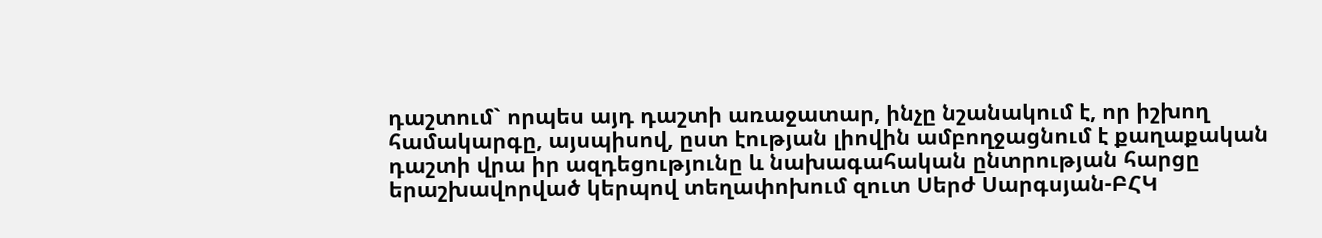դաշտում` որպես այդ դաշտի առաջատար, ինչը նշանակում է, որ իշխող համակարգը, այսպիսով, ըստ էության լիովին ամբողջացնում է քաղաքական դաշտի վրա իր ազդեցությունը և նախագահական ընտրության հարցը երաշխավորված կերպով տեղափոխում զուտ Սերժ Սարգսյան-ԲՀԿ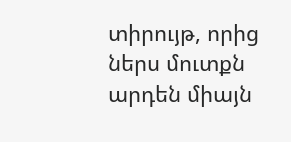տիրույթ, որից ներս մուտքն արդեն միայն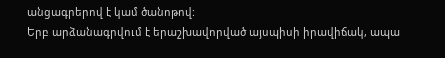անցագրերով է կամ ծանոթով:
Երբ արձանագրվում է երաշխավորված այսպիսի իրավիճակ, ապա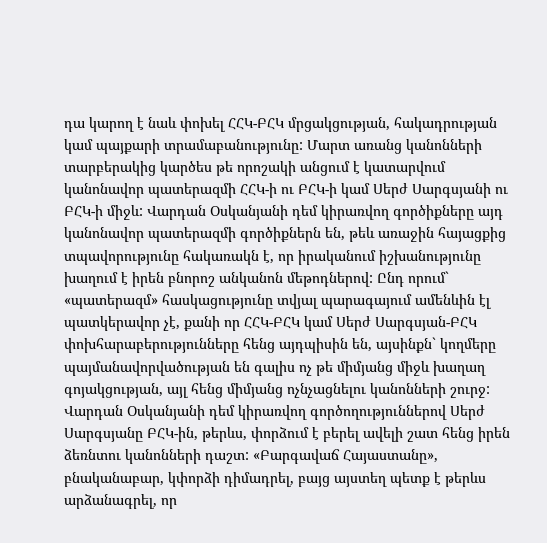դա կարող է նաև փոխել ՀՀԿ-ԲՀԿ մրցակցության, հակադրության կամ պայքարի տրամաբանությունը: Մարտ առանց կանոնների տարբերակից կարծես թե որոշակի անցում է կատարվում կանոնավոր պատերազմի ՀՀԿ-ի ու ԲՀԿ-ի կամ Սերժ Սարգսյանի ու ԲՀԿ-ի միջև: Վարդան Օսկանյանի դեմ կիրառվող գործիքները այդ կանոնավոր պատերազմի գործիքներն են, թեև առաջին հայացքից տպավորությունը հակառակն է, որ իրականում իշխանությունը խաղում է իրեն բնորոշ անկանոն մեթոդներով: Ընդ որում` «պատերազմ» հասկացությունը տվյալ պարագայում ամենևին էլ պատկերավոր չէ, քանի որ ՀՀԿ-ԲՀԿ կամ Սերժ Սարգսյան-ԲՀԿ փոխհարաբերությունները հենց այդպիսին են, այսինքն` կողմերը պայմանավորվածության են գալիս ոչ թե միմյանց միջև խաղաղ գոյակցության, այլ հենց միմյանց ոչնչացնելու կանոնների շուրջ: Վարդան Օսկանյանի դեմ կիրառվող գործողություններով Սերժ Սարգսյանը ԲՀԿ-ին, թերևս, փորձում է բերել ավելի շատ հենց իրեն ձեռնտու կանոնների դաշտ: «Բարգավաճ Հայաստանը», բնականաբար, կփորձի դիմադրել, բայց այստեղ պետք է թերևս արձանագրել, որ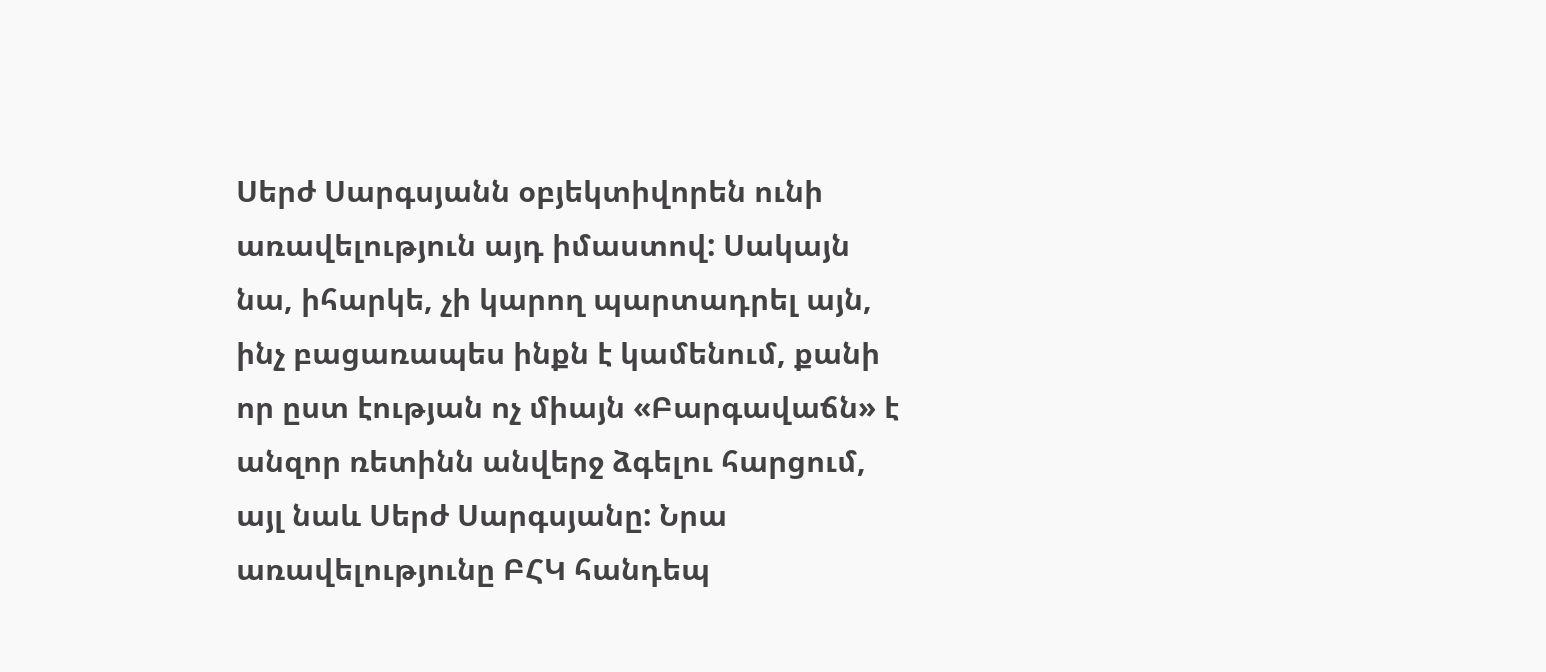Սերժ Սարգսյանն օբյեկտիվորեն ունի առավելություն այդ իմաստով: Սակայն նա, իհարկե, չի կարող պարտադրել այն, ինչ բացառապես ինքն է կամենում, քանի որ ըստ էության ոչ միայն «Բարգավաճն» է անզոր ռետինն անվերջ ձգելու հարցում, այլ նաև Սերժ Սարգսյանը: Նրա առավելությունը ԲՀԿ հանդեպ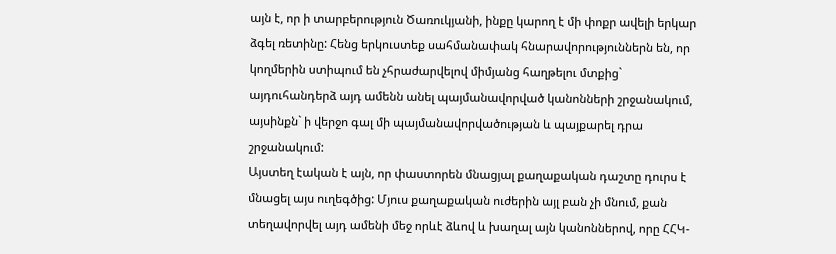այն է, որ ի տարբերություն Ծառուկյանի, ինքը կարող է մի փոքր ավելի երկար ձգել ռետինը: Հենց երկուստեք սահմանափակ հնարավորություններն են, որ կողմերին ստիպում են չհրաժարվելով միմյանց հաղթելու մտքից` այդուհանդերձ այդ ամենն անել պայմանավորված կանոնների շրջանակում, այսինքն` ի վերջո գալ մի պայմանավորվածության և պայքարել դրա շրջանակում:
Այստեղ էական է այն, որ փաստորեն մնացյալ քաղաքական դաշտը դուրս է մնացել այս ուղեգծից: Մյուս քաղաքական ուժերին այլ բան չի մնում, քան տեղավորվել այդ ամենի մեջ որևէ ձևով և խաղալ այն կանոններով, որը ՀՀԿ-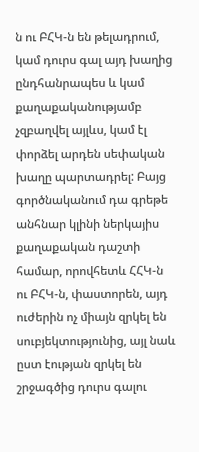ն ու ԲՀԿ-ն են թելադրում, կամ դուրս գալ այդ խաղից ընդհանրապես և կամ քաղաքականությամբ չզբաղվել այլևս, կամ էլ փորձել արդեն սեփական խաղը պարտադրել: Բայց գործնականում դա գրեթե անհնար կլինի ներկայիս քաղաքական դաշտի համար, որովհետև ՀՀԿ-ն ու ԲՀԿ-ն, փաստորեն, այդ ուժերին ոչ միայն զրկել են սուբյեկտությունից, այլ նաև ըստ էության զրկել են շրջագծից դուրս գալու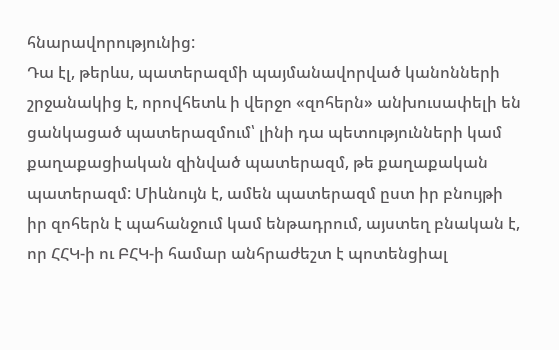հնարավորությունից:
Դա էլ, թերևս, պատերազմի պայմանավորված կանոնների շրջանակից է, որովհետև ի վերջո «զոհերն» անխուսափելի են ցանկացած պատերազմում՝ լինի դա պետությունների կամ քաղաքացիական զինված պատերազմ, թե քաղաքական պատերազմ: Միևնույն է, ամեն պատերազմ ըստ իր բնույթի իր զոհերն է պահանջում կամ ենթադրում, այստեղ բնական է, որ ՀՀԿ-ի ու ԲՀԿ-ի համար անհրաժեշտ է պոտենցիալ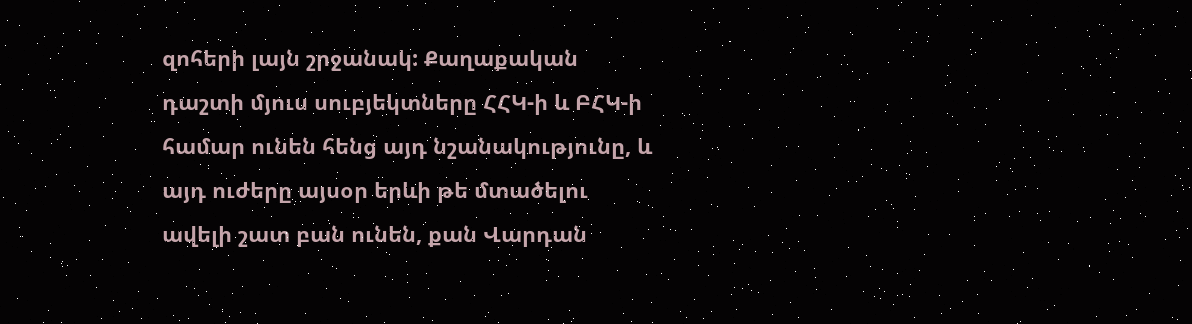զոհերի լայն շրջանակ: Քաղաքական դաշտի մյուս սուբյեկտները ՀՀԿ-ի և ԲՀԿ-ի համար ունեն հենց այդ նշանակությունը, և այդ ուժերը այսօր երևի թե մտածելու ավելի շատ բան ունեն, քան Վարդան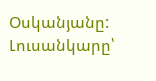Օսկանյանը:
Լուսանկարը՝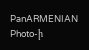PanARMENIAN Photo-ի